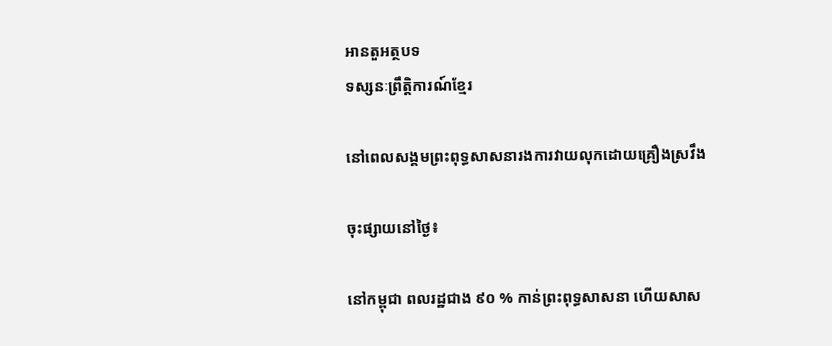អានតួអត្ថបទ
ទស្សនៈព្រឹត្តិការណ៍ខ្មែរ

នៅពេលសង្គមព្រះពុទ្ធសាសនារងការវាយលុកដោយគ្រឿងស្រវឹង

ចុះផ្សាយនៅថ្ងៃ៖

នៅកម្ពុជា ពលរដ្ឋជាង ៩០ % កាន់ព្រះពុទ្ធសាសនា ហើយសាស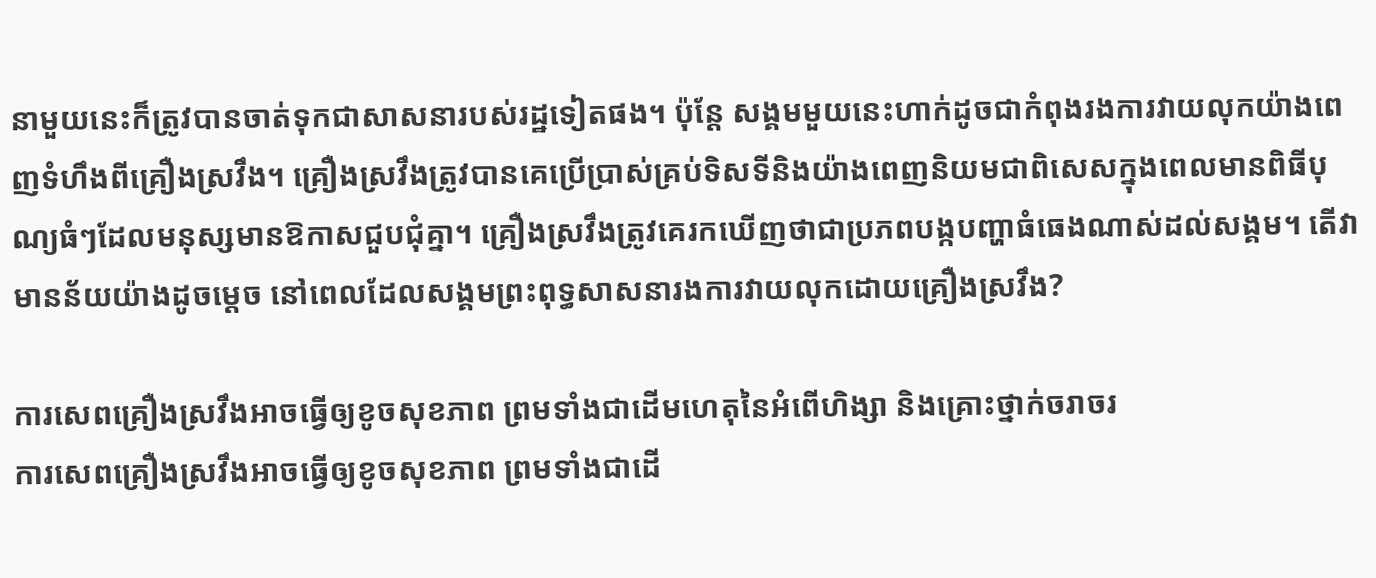នាមួយនេះក៏ត្រូវបានចាត់ទុកជាសាសនារបស់រដ្ឋទៀតផង។ ប៉ុន្តែ សង្គមមួយនេះហាក់ដូចជាកំពុងរងការវាយលុកយ៉ាងពេញទំហឹងពីគ្រឿងស្រវឹង។ គ្រឿងស្រវឹងត្រូវបានគេប្រើប្រាស់គ្រប់ទិសទីនិងយ៉ាងពេញនិយមជាពិសេសក្នុងពេលមានពិធីបុណ្យធំៗដែលមនុស្សមានឱកាសជួបជុំគ្នា។ គ្រឿងស្រវឹងត្រូវគេរកឃើញថាជាប្រភពបង្កបញ្ហាធំធេងណាស់ដល់សង្គម។ តើវាមានន័យយ៉ាងដូចម្តេច នៅពេលដែលសង្គមព្រះពុទ្ធសាសនារងការវាយលុកដោយគ្រឿងស្រវឹង?

ការសេពគ្រឿងស្រវឹងអាចធ្វើឲ្យខូចសុខភាព ព្រមទាំងជាដើមហេតុនៃអំពើហិង្សា និងគ្រោះថ្នាក់ចរាចរ
ការសេពគ្រឿងស្រវឹងអាចធ្វើឲ្យខូចសុខភាព ព្រមទាំងជាដើ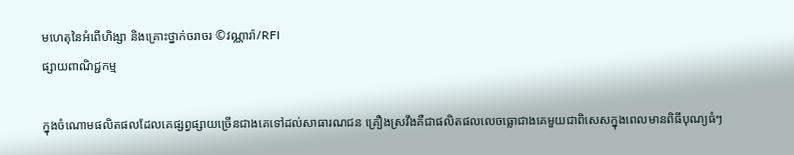មហេតុនៃអំពើហិង្សា និងគ្រោះថ្នាក់ចរាចរ ©វណ្ណារ៉ា/RFI
ផ្សាយពាណិជ្ជកម្ម

ក្នុងចំណោមផលិតផលដែលគេផ្សព្វផ្សាយច្រើនជាងគេទៅដល់សាធារណជន គ្រឿងស្រវឹងគឺជាផលិតផលលេចធ្លោជាងគេមួយជាពិសេសក្នុងពេលមានពិធីបុណ្យធំៗ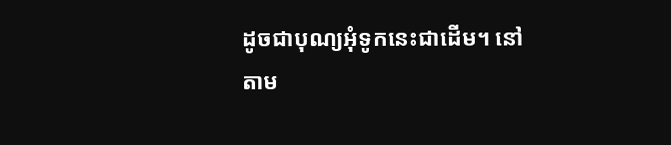ដូចជាបុណ្យអុំទូកនេះជាដើម។ នៅតាម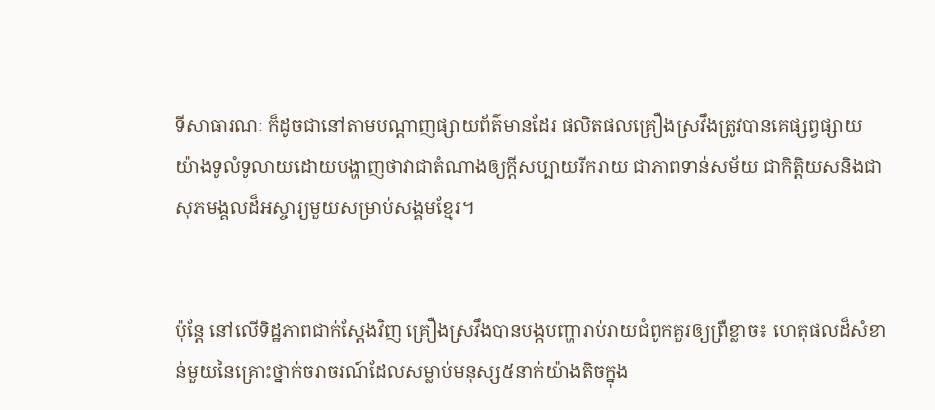ទីសាធារណៈ ក៏ដូចជានៅតាមបណ្តាញផ្សាយព័ត៌មានដែរ ផលិតផលគ្រឿងស្រវឹងត្រូវបានគេផ្សព្វផ្សាយយ៉ាងទូលំទូលាយដោយបង្ហាញថាវាជាតំណាងឲ្យក្តីសប្បាយរីករាយ ជាភាពទាន់សម័យ ជាកិត្តិយសនិងជាសុភមង្គលដ៏អស្ចារ្យមួយសម្រាប់សង្គមខ្មែរ។


ប៉ុន្តែ នៅលើទិដ្ឋភាពជាក់ស្តែងវិញ គ្រឿងស្រវឹងបានបង្កបញ្ហារាប់រាយជំពូកគួរឲ្យព្រឺខ្លាច៖ ហេតុផលដ៏សំខាន់មួយនៃគ្រោះថ្នាក់ចរាចរណ៍ដែលសម្លាប់មនុស្ស៥នាក់យ៉ាងតិចក្នុង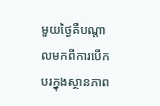មួយថ្ងៃគឺបណ្តាលមកពីការបើកបរក្នុងស្ថានភាព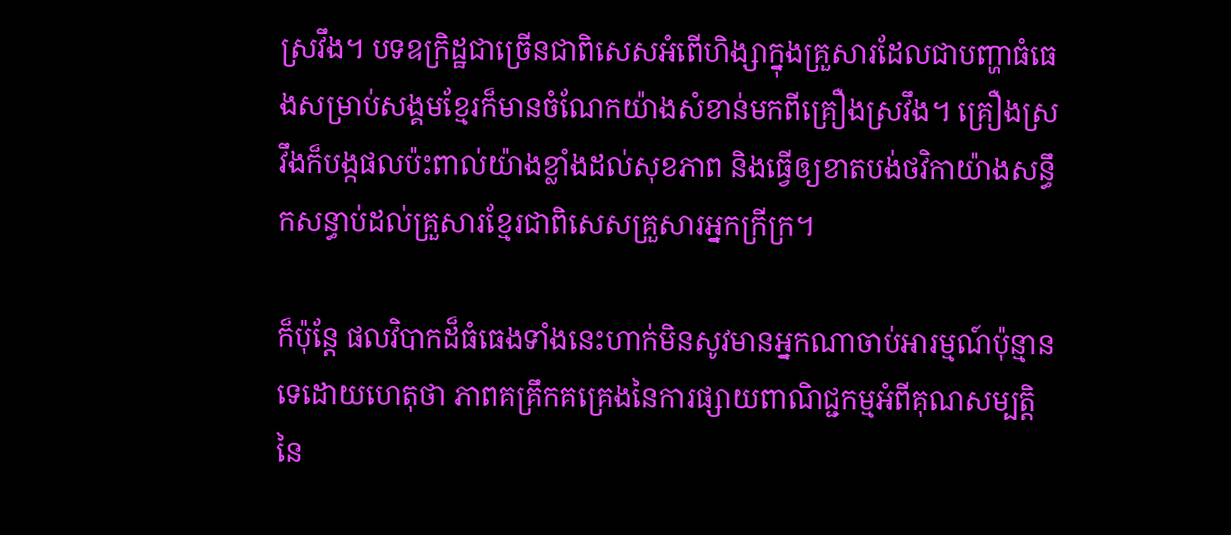ស្រវឹង។ បទឧក្រិដ្ឋជាច្រើនជាពិសេសអំពើហិង្សាក្នុងគ្រួសារដែលជាបញ្ហាធំធេងសម្រាប់សង្គមខ្មែរក៏មានចំណែកយ៉ាងសំខាន់មកពីគ្រឿងស្រវឹង។ គ្រឿងស្រវឹងក៏បង្កផលប៉ះពាល់យ៉ាងខ្លាំងដល់សុខភាព និងធ្វើឲ្យខាតបង់ថវិកាយ៉ាងសន្ធឹកសន្ធាប់ដល់គ្រួសារខ្មែរជាពិសេសគ្រួសារអ្នកក្រីក្រ។

ក៏ប៉ុន្តែ ផលវិបាកដ៏ធំធេងទាំងនេះហាក់មិនសូវមានអ្នកណាចាប់អារម្មណ៍ប៉ុន្មានទេដោយហេតុថា ភាពគគ្រឹកគគ្រេងនៃការផ្សាយពាណិជ្ជកម្មអំពីគុណសម្បត្តិនៃ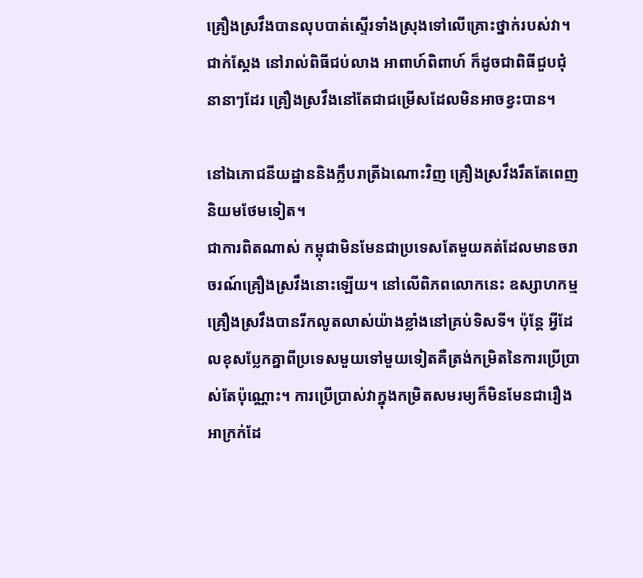គ្រឿងស្រវឹងបានលុបបាត់ស្ទើរទាំងស្រុងទៅលើគ្រោះថ្នាក់របស់វា។ ជាក់ស្តែង នៅរាល់ពិធីជប់លាង អាពាហ៍ពិពាហ៍ ក៏ដូចជាពិធីជួបជុំនានាៗដែរ គ្រឿងស្រវឹងនៅតែជាជម្រើសដែលមិនអាចខ្វះបាន។

នៅឯភោជនីយដ្ឋាននិងក្លឹបរាត្រីឯណោះវិញ គ្រឿងស្រវឹងរឹតតែពេញនិយមថែមទៀត។
ជាការពិតណាស់ កម្ពុជាមិនមែនជាប្រទេសតែមួយគត់ដែលមានចរាចរណ៍គ្រឿងស្រវឹងនោះឡើយ។ នៅលើពិភពលោកនេះ ឧស្សាហកម្មគ្រឿងស្រវឹងបានរីកលូតលាស់យ៉ាងខ្លាំងនៅគ្រប់ទិសទី។ ប៉ុន្តែ អ្វីដែលខុសប្លែកគ្នាពីប្រទេសមួយទៅមួយទៀតគឺត្រង់កម្រិតនៃការប្រើប្រាស់តែប៉ុណ្ណោះ។ ការប្រើប្រាស់វាក្នុងកម្រិតសមរម្យក៏មិនមែនជារឿងអាក្រក់ដែ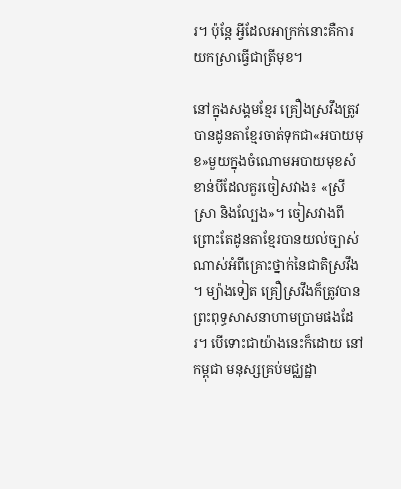រ។ ប៉ុន្តែ អ្វីដែលអាក្រក់នោះគឺការយកស្រាធ្វើជាត្រីមុខ។

នៅក្នុងសង្គមខ្មែរ គ្រឿងស្រវឹងត្រូវបានដូនតាខ្មែរចាត់ទុកជា«អបាយមុខ»មួយក្នុងចំណោមអបាយមុខសំខាន់បីដែលគួរចៀសវាង៖ «ស្រី ស្រា និងល្បែង»។ ចៀសវាងពីព្រោះតែដូនតាខ្មែរបានយល់ច្បាស់ណាស់អំពីគ្រោះថ្នាក់នៃជាតិស្រវឹង។ ម្យ៉ាងទៀត គ្រឿស្រវឹងក៏ត្រូវបានព្រះពុទ្ធសាសនាហាមប្រាមផងដែរ។ បើទោះជាយ៉ាងនេះក៏ដោយ នៅកម្ពុជា មនុស្សគ្រប់មជ្ឈដ្ឋា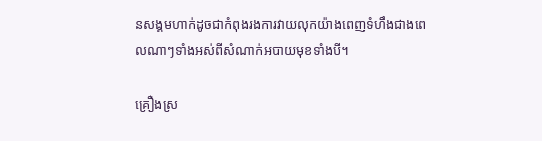នសង្គមហាក់ដូចជាកំពុងរងការវាយលុកយ៉ាងពេញទំហឹងជាងពេលណាៗទាំងអស់ពីសំណាក់អបាយមុខទាំងបី។

គ្រឿងស្រ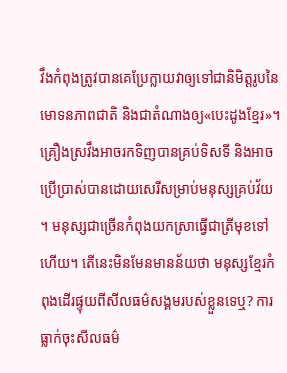វឹងកំពុងត្រូវបានគេប្រែក្លាយវាឲ្យទៅជានិមិត្តរូបនៃមោទនភាពជាតិ និងជាតំណាងឲ្យ«បេះដូងខ្មែរ»។ គ្រឿងស្រវឹងអាចរកទិញបានគ្រប់ទិសទី និងអាចប្រើប្រាស់បានដោយសេរីសម្រាប់មនុស្សគ្រប់វ័យ។ មនុស្សជាច្រើនកំពុងយកស្រាធ្វើជាត្រីមុខទៅហើយ។ តើនេះមិនមែនមានន័យថា មនុស្សខ្មែរកំពុងដើរផ្ទុយពីសីលធម៌សង្គមរបស់ខ្លួនទេឬ? ការធ្លាក់ចុះសីលធម៌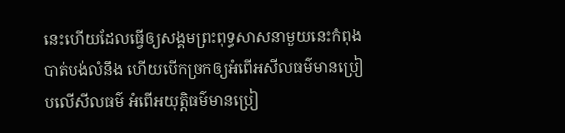នេះហើយដែលធ្វើឲ្យសង្គមព្រះពុទ្ធសាសនាមួយនេះកំពុងបាត់បង់លំនឹង ហើយបើកច្រកឲ្យអំពើអសីលធម៌មានប្រៀបលើសីលធម៌ អំពើអយុត្តិធម៌មានប្រៀ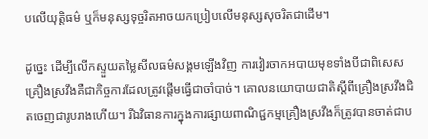បលើយុត្តិធម៌ ឬក៏មនុស្សទុច្ចរិតអាចយកប្រៀបលើមនុស្សសុចរិតជាដើម។

ដូច្នេះ ដើម្បីលើកស្ទួយតម្លៃសីលធម៌សង្គមឡើងវិញ ការវៀរចាកអបាយមុខទាំងបីជាពិសេសគ្រឿងស្រវឹងគឺជាកិច្ចការដែលត្រូវផ្តើមធ្វើជាចាំបាច់។ គោលនយោបាយជាតិស្តីពីគ្រឿងស្រវឹងជិតចេញជារូបរាងហើយ។ រីឯវិធានការក្នុងការផ្សាយពាណិជ្ជកម្មគ្រឿងស្រវឹងក៏ត្រូវបានចាត់ជាប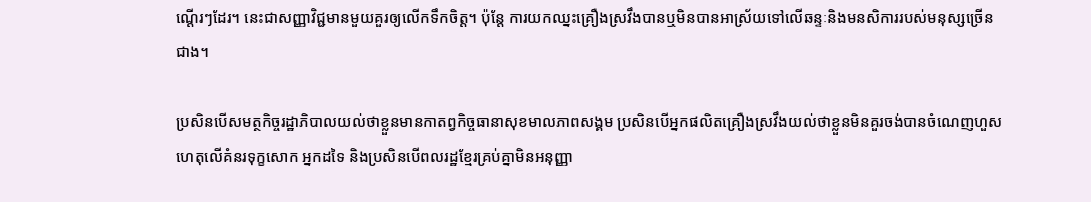ណ្តើរៗដែរ។ នេះជាសញ្ញាវិជ្ជមានមួយគួរឲ្យលើកទឹកចិត្ត។ ប៉ុន្តែ ការយកឈ្នះគ្រឿងស្រវឹងបានឬមិនបានអាស្រ័យទៅលើឆន្ទៈនិងមនសិការរបស់មនុស្សច្រើនជាង។

ប្រសិនបើសមត្ថកិច្ចរដ្ឋាភិបាលយល់ថាខ្លួនមានកាតព្វកិច្ចធានាសុខមាលភាពសង្គម ប្រសិនបើអ្នកផលិតគ្រឿងស្រវឹងយល់ថាខ្លួនមិនគួរចង់បានចំណេញហួសហេតុលើគំនរទុក្ខសោក អ្នកដទៃ និងប្រសិនបើពលរដ្ឋខ្មែរគ្រប់គ្នាមិនអនុញ្ញា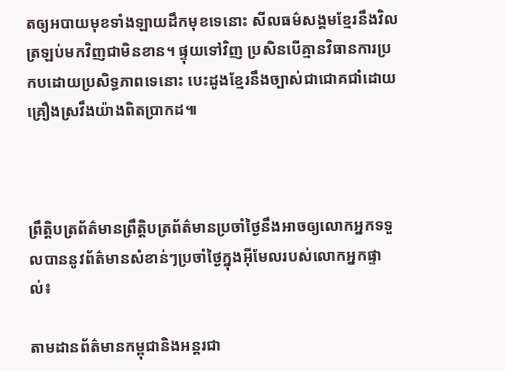តឲ្យអបាយមុខទាំងឡាយដឹកមុខទេនោះ សីលធម៌សង្គមខ្មែរនឹងវិលត្រឡប់មកវិញជាមិនខាន។ ផ្ទុយទៅវិញ ប្រសិនបើគ្មានវិធានការប្រកបដោយប្រសិទ្ធភាពទេនោះ បេះដូងខ្មែរនឹងច្បាស់ជាជោគជាំដោយគ្រឿងស្រវឹងយ៉ាងពិតប្រាកដ៕



ព្រឹត្តិបត្រព័ត៌មានព្រឹត្តិបត្រព័ត៌មានប្រចាំថ្ងៃនឹងអាចឲ្យលោកអ្នកទទួលបាននូវព័ត៌មានសំខាន់ៗប្រចាំថ្ងៃក្នុងអ៊ីមែលរបស់លោកអ្នកផ្ទាល់៖

តាមដានព័ត៌មានកម្ពុជានិងអន្តរជា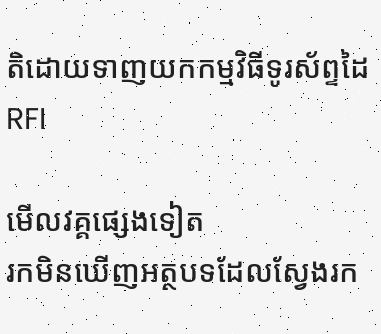តិដោយទាញយកកម្មវិធីទូរស័ព្ទដៃ RFI

មើលវគ្គផ្សេងទៀត
រកមិនឃើញអត្ថបទដែលស្វែងរក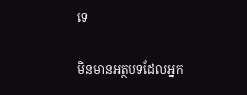ទេ

មិនមានអត្ថបទដែលអ្នក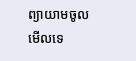ព្យាយាមចូលមើលទេ